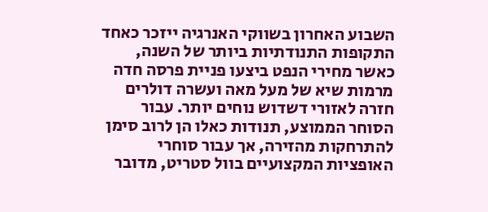השבוע האחרון בשווקי האנרגיה ייזכר כאחד התקופות התנודתיות ביותר של השנה, כאשר מחירי הנפט ביצעו פניית פרסה חדה מרמות שיא של מעל מאה ועשרה דולרים חזרה לאזורי דשדוש נוחים יותר. עבור הסוחר הממוצע, תנודות כאלו הן לרוב סימן להתרחקות מהזירה, אך עבור סוחרי האופציות המקצועיים בוול סטריט, מדובר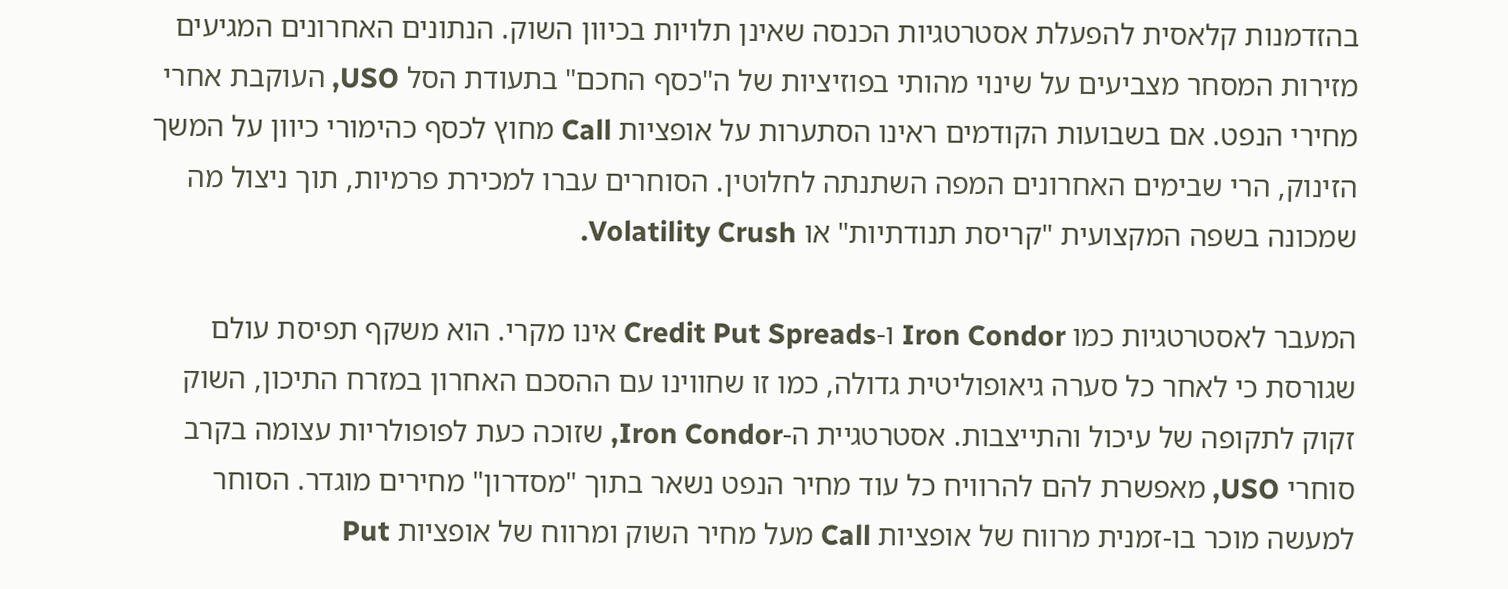בהזדמנות קלאסית להפעלת אסטרטגיות הכנסה שאינן תלויות בכיוון השוק. הנתונים האחרונים המגיעים מזירות המסחר מצביעים על שינוי מהותי בפוזיציות של ה"כסף החכם" בתעודת הסל USO, העוקבת אחרי מחירי הנפט. אם בשבועות הקודמים ראינו הסתערות על אופציות Call מחוץ לכסף כהימורי כיוון על המשך הזינוק, הרי שבימים האחרונים המפה השתנתה לחלוטין. הסוחרים עברו למכירת פרמיות, תוך ניצול מה שמכונה בשפה המקצועית "קריסת תנודתיות" או Volatility Crush.

המעבר לאסטרטגיות כמו Iron Condor ו-Credit Put Spreads אינו מקרי. הוא משקף תפיסת עולם שגורסת כי לאחר כל סערה גיאופוליטית גדולה, כמו זו שחווינו עם ההסכם האחרון במזרח התיכון, השוק זקוק לתקופה של עיכול והתייצבות. אסטרטגיית ה-Iron Condor, שזוכה כעת לפופולריות עצומה בקרב סוחרי USO, מאפשרת להם להרוויח כל עוד מחיר הנפט נשאר בתוך "מסדרון" מחירים מוגדר. הסוחר למעשה מוכר בו-זמנית מרווח של אופציות Call מעל מחיר השוק ומרווח של אופציות Put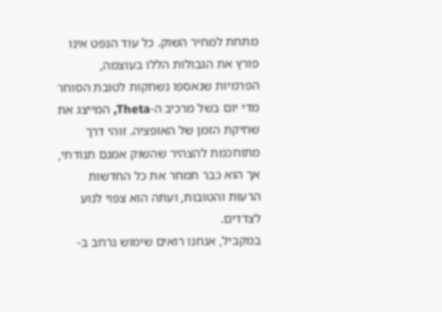מתחת למחיר השוק. כל עוד הנפט אינו פורץ את הגבולות הללו בעוצמה, הפרמיות שנאספו נשחקות לטובת הסוחר מדי יום בשל מרכיב ה-Theta, המייצג את שחיקת הזמן של האופציה. זוהי דרך מתוחכמת להצהיר שהשוק אמנם תנודתי, אך הוא כבר תמחר את כל החדשות הרעות והטובות, ועתה הוא צפוי לנוע לצדדים.
במקביל, אנחנו רואים שימוש נרחב ב-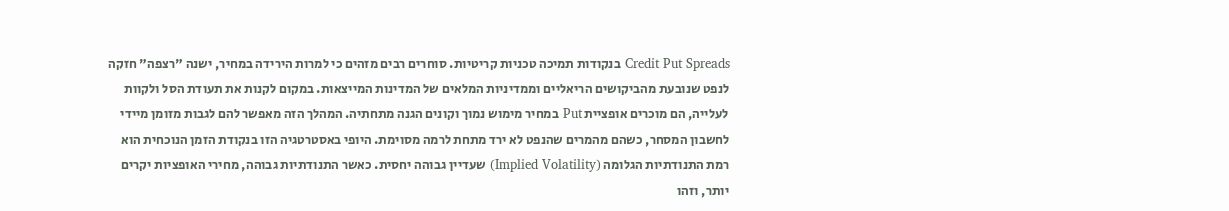Credit Put Spreads בנקודות תמיכה טכניות קריטיות. סוחרים רבים מזהים כי למרות הירידה במחיר, ישנה "רצפה" חזקה לנפט שנובעת מהביקושים הריאליים וממדיניות המלאים של המדינות המייצאות. במקום לקנות את תעודת הסל ולקוות לעלייה, הם מוכרים אופציית Put במחיר מימוש נמוך וקונים הגנה מתחתיה. המהלך הזה מאפשר להם לגבות מזומן מיידי לחשבון המסחר, כשהם מהמרים שהנפט לא ירד מתחת לרמה מסוימת. היופי באסטרטגיה הזו בנקודת הזמן הנוכחית הוא רמת התנודתיות הגלומה (Implied Volatility) שעדיין גבוהה יחסית. כאשר התנודתיות גבוהה, מחירי האופציות יקרים יותר, וזהו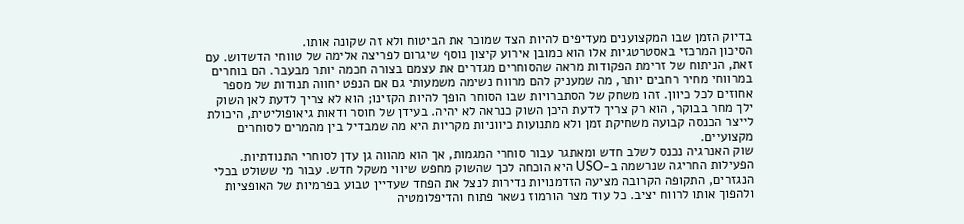בדיוק הזמן שבו המקצוענים מעדיפים להיות הצד שמוכר את הביטוח ולא זה שקונה אותו.
הסיכון המרכזי באסטרטגיות אלו הוא כמובן אירוע קיצון נוסף שיגרום לפריצה אלימה של טווחי הדשדוש. עם זאת, הניתוח של זרימת הפקודות מראה שהסוחרים מגדרים את עצמם בצורה חכמה יותר מבעבר. הם בוחרים במרווחי מחיר רחבים יותר, מה שמעניק להם מרווח נשימה משמעותי גם אם הנפט יחווה תנודות של מספר אחוזים לכל כיוון. זהו משחק של הסתברויות שבו הסוחר הופך להיות הקזינו; הוא לא צריך לדעת לאן השוק ילך מחר בבוקר, הוא רק צריך לדעת היכן השוק כנראה לא יהיה. בעידן של חוסר ודאות גיאופוליטית, היכולת לייצר הכנסה קבועה משחיקת זמן ולא מתנועות כיווניות מקריות היא מה שמבדיל בין מהמרים לסוחרים מקצועיים.
שוק האנרגיה נכנס לשלב חדש ומאתגר עבור סוחרי המגמות, אך הוא מהווה גן עדן לסוחרי התנודתיות. הפעילות החריגה שנרשמה ב-USO היא הוכחה לכך שהשוק מחפש שיווי משקל חדש. עבור מי ששולט בכלי הנגזרים, התקופה הקרובה מציעה הזדמנויות נדירות לנצל את הפחד שעדיין טבוע בפרמיות של האופציות ולהפוך אותו לרווח יציב. כל עוד מצר הורמוז נשאר פתוח והדיפלומטיה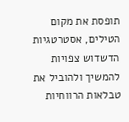תופסת את מקום הטילים, אסטרטגיות הדשדוש צפויות להמשיך ולהוביל את טבלאות הרווחיות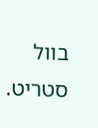בוול סטריט.